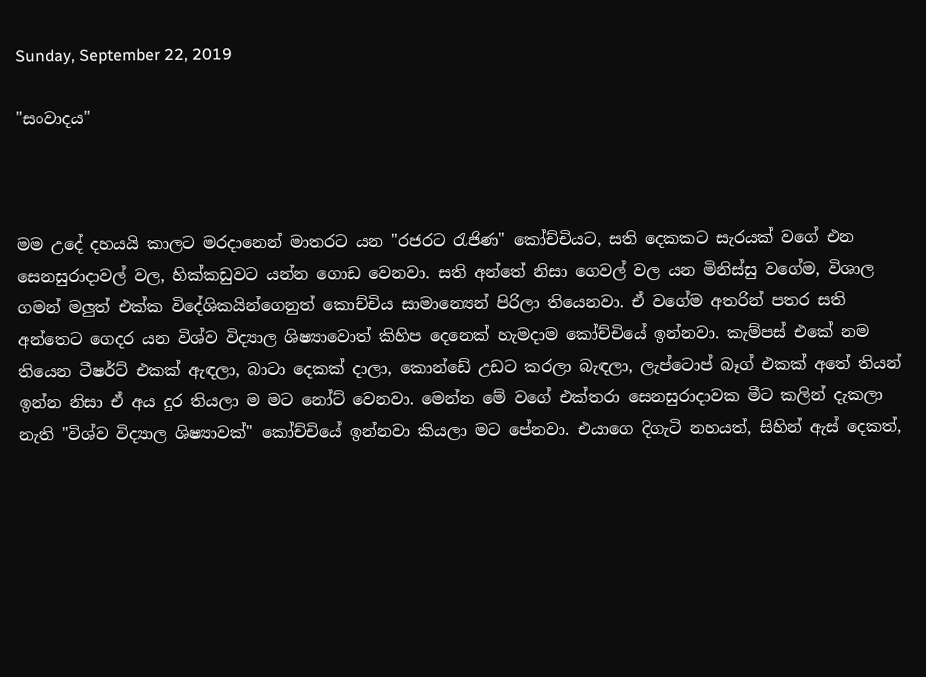Sunday, September 22, 2019

"සංවාදය"



මම උදේ දහයයි කාලට මරදානෙන් මාතරට යන "රජරට රැජිණ" කෝච්චියට, සති දෙකකට සැරයක් වගේ එන සෙනසුරාදාවල් වල, හික්කඩුවට යන්න ගොඩ වෙනවා. සති අන්තේ නිසා ගෙවල් වල යන මිනිස්සු වගේම, විශාල ගමන් මලුත් එක්ක විදේශිකයින්ගෙනුත් කොච්චි‍ය සාමාන්‍යෙන් පිරිලා තියෙනවා. ඒ වගේම අතරින් පතර සති අන්තෙට ගෙදර යන විශ්ව විද්‍යාල ශිෂ්‍යාවොත් කිහිප දෙනෙක් හැමදාම කෝච්චියේ ඉන්නවා. කැම්පස් එකේ නම තියෙන ටීෂර්ට් එකක් ඇඳලා, බාටා දෙකක් දාලා, කොන්ඩේ උඩට කරලා බැඳලා, ලැප්ටොප් බෑග් එකක් අතේ තියන් ඉන්න නිසා ඒ අය දුර තියලා ම මට නෝට් වෙනවා. මෙන්න මේ වගේ එක්තරා සෙනසුරාදාවක මීට කලින් දැකලා නැති "විශ්ව විද්‍යාල ශිෂ්‍යාවක්" කෝච්චියේ ඉන්නවා කියලා මට පේනවා. එයාගෙ දිගැටි නහයත්, සිහින් ඇස් දෙකත්,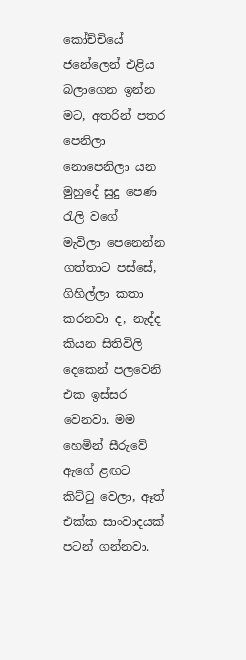කෝච්චියේ ජනේලෙන් එළිය බලාගෙන ඉන්න මට, අතරින් පතර පෙනිලා නොපෙනිලා යන මුහුදේ සුදු පෙණ රැලි වගේ  මැවිලා පෙනෙන්න ගත්තාට පස්සේ, ගිහිල්ලා කතා කරනවා ද, නැද්ද කියන සිතිවිලි දෙකෙන් පලවෙනි එක ඉස්සර වෙනවා. මම හෙමින් සීරුවේ ඇගේ ළඟට කිට්ටු වෙලා, ඈත් එක්ක සාංවාදයක් පටන් ගන්නවා.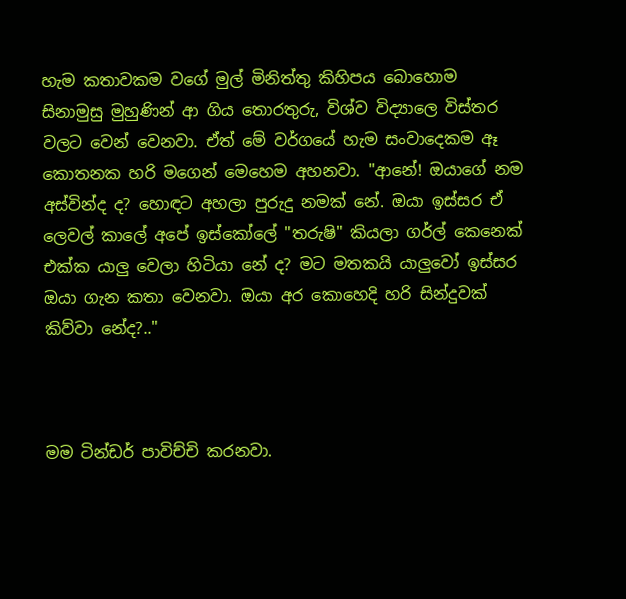හැම කතාවකම වගේ මුල් මිනිත්තු කිහිපය බොහොම සිනාමුසු මුහුණින් ආ ගිය තොරතුරු, විශ්ව විද්‍යාලෙ විස්තර වලට වෙන් වෙනවා. ඒත් මේ වර්ගයේ හැම සංවාදෙකම ඈ කොතනක හරි මගෙන් මෙහෙම අහනවා. "ආනේ! ඔයාගේ නම අස්වින්ද ද? හොඳට අහලා පුරුදු නමක් නේ. ඔයා ඉස්සර ඒ ලෙවල් කාලේ අපේ ඉස්කෝලේ "තරුෂි" කියලා ගර්ල් කෙනෙක් එක්ක යාලු වෙලා හිටියා නේ ද? මට මතකයි යාලුවෝ ඉස්සර ඔයා ගැන කතා වෙනවා. ඔයා අර කොහෙදි හරි සින්දුවක් කිව්වා නේද?.."



මම ටින්ඩර් පාවිච්චි කරනවා.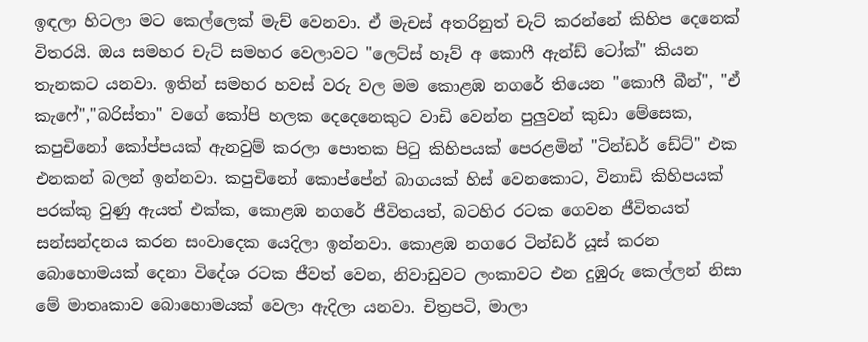ඉඳලා හිටලා මට කෙල්ලෙක් මැච් වෙනවා. ඒ මැචස් අතරිනුත් චැට් කරන්නේ කිහිප දෙනෙක් විතරයි. ඔය සමහර චැට් සමහර වෙලාවට "ලෙට්ස් හෑව් අ කොෆී ඇන්ඩ් ටෝක්" කියන තැනකට යනවා. ඉතින් සමහර හවස් වරු වල මම කොළඹ නගරේ තියෙන "කොෆී බීන්", "ඒ කැෆේ","බරිස්තා" වගේ කෝපි හලක දෙදෙනෙකුට වාඩි වෙන්න පුලුවන් කුඩා මේසෙක, කපුචිනෝ කෝප්පයක් ඇනවුම් කරලා පොතක පිටු කිහිපයක් පෙරළමින් "ටින්ඩර් ඩේට්" එක එනකන් බලන් ඉන්නවා. කපුචිනෝ කොප්පේන් බාග‍යක් හිස් වෙනකොට, විනාඩි කිහිපයක් පරක්කු වුණු ඇයත් එක්ක, කොළඹ නගරේ ජීවිතයත්, බටහිර රටක ගෙවන ජීවිතයත් සන්සන්දනය කරන සංවාදෙක යෙදිලා ඉන්නවා. කොළඹ නගරෙ ටින්ඩර් යූස් කරන බොහොමයක් දෙනා විදේශ රටක ජීවත් වෙන, නිවාඩුවට ලංකාවට එන දුඹුරු කෙල්ලන් නිසා මේ මාතෘකාව බොහොමයක් වෙලා ඇදිලා යනවා. චිත්‍රපටි, මාලා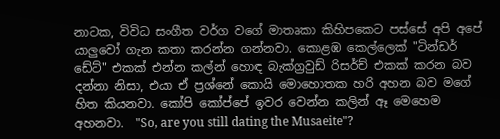නාටක, විවිධ සංගීත වර්ග වගේ මාතෘකා කිහිපකෙට පස්සේ අපි අපේ යාලුවෝ ගැන කතා කරන්න ගන්නවා. කොළඹ කෙල්ලෙක් "ටින්ඩර් ඩේට්" එකක් එන්න කල්න් හොඳ බැක්ග්‍රවුඩ් රිසර්ච් එකක් කරන බව දන්නා නිසා, එයා ඒ ප්‍රශ්නේ කොයි මොහොතක හරි අහන බව මගේ හිත කියනවා. කෝපි කෝප්පේ ඉවර වෙන්න කලින් ඈ මෙහෙම අහනවා.  "So, are you still dating the Musaeite"?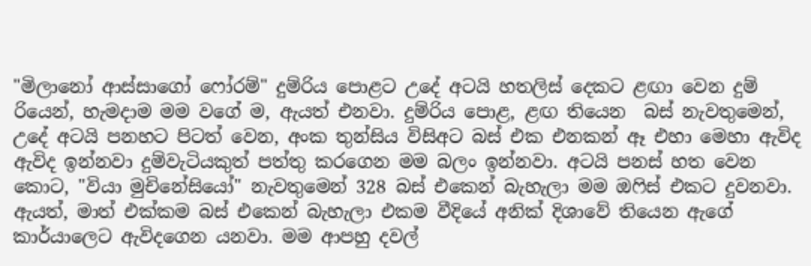"මිලානෝ ආස්සාගෝ ෆෝරම්" දුම්රිය පොළට උදේ අටයි හතලිස් දෙකට ළඟා වෙන දුම් රියෙන්, හැමදාම මම වගේ ම, ඇයත් එනවා. දුම්රිය පොළ, ළඟ තියෙන  බස් නැවතුමෙන්, උදේ අටයි පනහට පිටත් වෙන, අංක තුන්සිය විසිඅට බස් එක එනකන් ඈ එහා මෙහා ඇවිද ඇවිද ඉන්නවා දුම්වැටියකුත් පත්තු කරගෙන මම බලං ඉන්නවා. අටයි පනස් හත වෙන කොට, "වියා මුචිනේසියෝ" නැවතුමෙන් 328 බස් එකෙන් බැහැලා මම ඔෆිස් එකට දුවනවා.  ඇයත්, මාත් එක්කම බස් එකෙන් බැහැලා එකම වීදියේ අනික් දිශාවේ තියෙන ඇගේ කාර්යාලෙට ඇවිදගෙන යනවා. මම ආපහු දවල්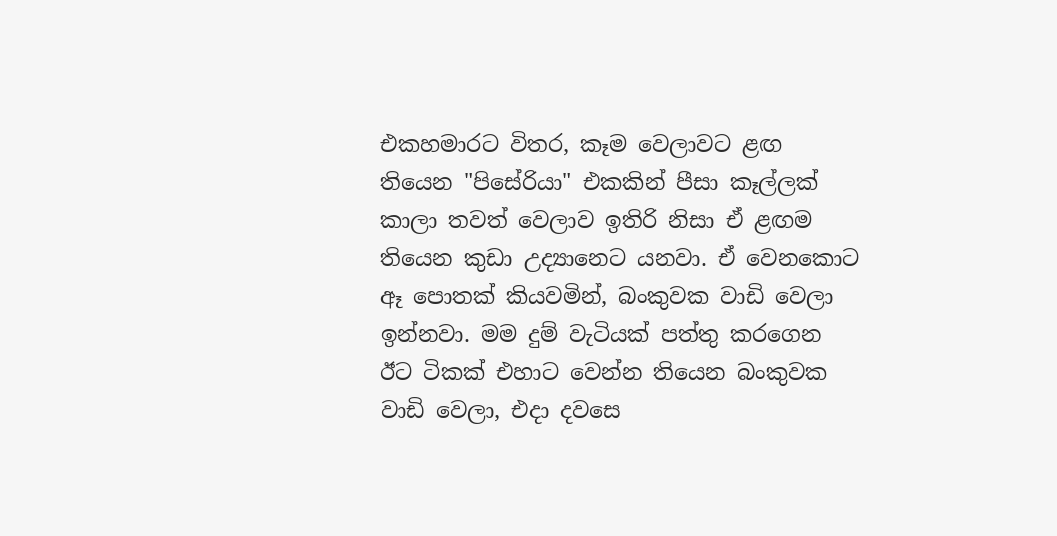එකහමාරට විතර, කෑම වෙලාවට ළඟ තියෙන "පිසේරියා" එකකින් පීසා කෑල්ලක් කාලා තවත් වෙලාව ඉතිරි නිසා ඒ ළඟම තියෙන කුඩා උද්‍යානෙට යනවා. ඒ වෙනකොට ඈ පොතක් කියවමින්, බංකුවක වාඩි වෙලා ඉන්නවා. මම දුම් වැටියක් පත්තු කරගෙන ඊට ටිකක් එහාට වෙන්න තියෙන බංකුවක වාඩි වෙලා, එදා දවසෙ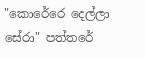"කොරේරෙ දෙල්ලා සේරා" පත්තරේ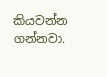කියවන්න ගන්නවා.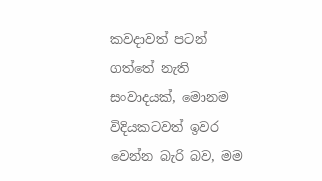කවදාවත් පටන් ගත්තේ නැති සංවාදයක්, මොනම විදියකටවත් ඉවර වෙන්න බැරි බව, මම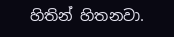හිතින් හිතනවා.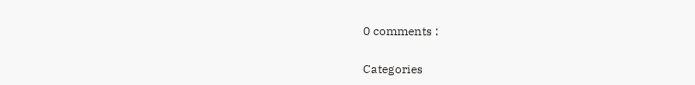0 comments :

Categories